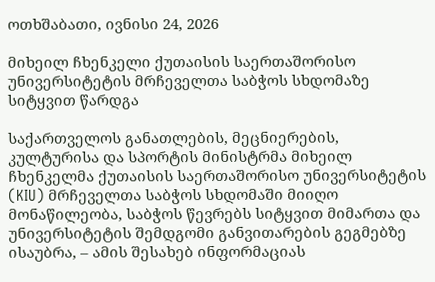ოთხშაბათი, ივნისი 24, 2026

მიხეილ ჩხენკელი ქუთაისის საერთაშორისო უნივერსიტეტის მრჩეველთა საბჭოს სხდომაზე სიტყვით წარდგა

საქართველოს განათლების, მეცნიერების, კულტურისა და სპორტის მინისტრმა მიხეილ ჩხენკელმა ქუთაისის საერთაშორისო უნივერსიტეტის (KIU) მრჩეველთა საბჭოს სხდომაში მიიღო მონაწილეობა, საბჭოს წევრებს სიტყვით მიმართა და უნივერსიტეტის შემდგომი განვითარების გეგმებზე ისაუბრა, – ამის შესახებ ინფორმაციას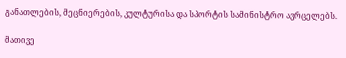განათლების, მეცნიერების, კულტურისა და სპორტის სამინისტრო ავრცელებს.

მათივე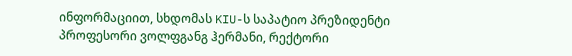ინფორმაციით, სხდომას KIU-ს საპატიო პრეზიდენტი პროფესორი ვოლფგანგ ჰერმანი, რექტორი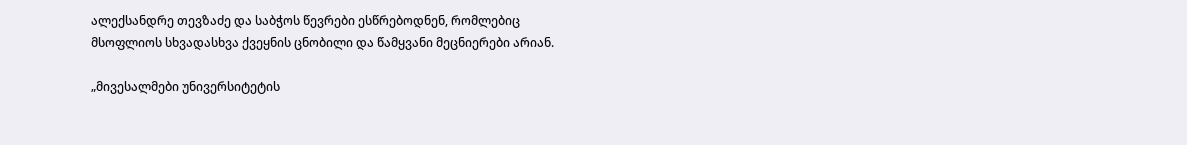ალექსანდრე თევზაძე და საბჭოს წევრები ესწრებოდნენ, რომლებიც მსოფლიოს სხვადასხვა ქვეყნის ცნობილი და წამყვანი მეცნიერები არიან.

„მივესალმები უნივერსიტეტის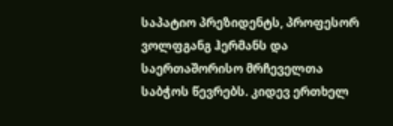საპატიო პრეზიდენტს, პროფესორ ვოლფგანგ ჰერმანს და საერთაშორისო მრჩეველთა საბჭოს წევრებს. კიდევ ერთხელ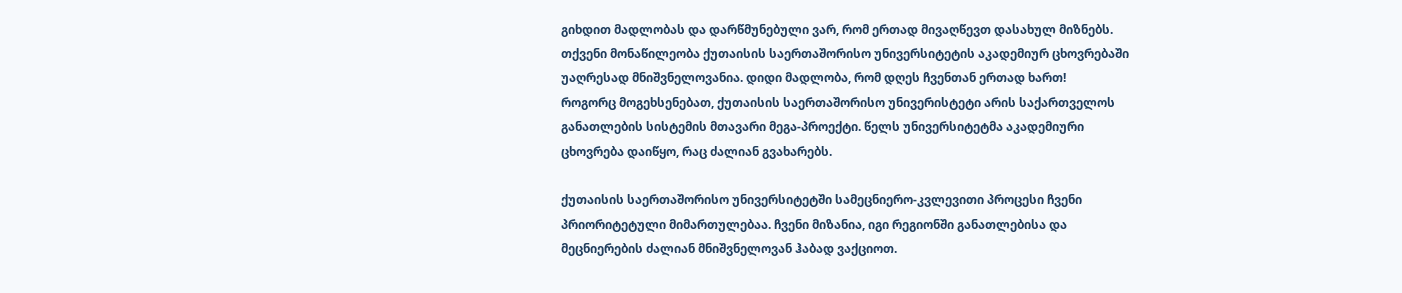გიხდით მადლობას და დარწმუნებული ვარ, რომ ერთად მივაღწევთ დასახულ მიზნებს. თქვენი მონაწილეობა ქუთაისის საერთაშორისო უნივერსიტეტის აკადემიურ ცხოვრებაში უაღრესად მნიშვნელოვანია. დიდი მადლობა, რომ დღეს ჩვენთან ერთად ხართ!
როგორც მოგეხსენებათ, ქუთაისის საერთაშორისო უნივერისტეტი არის საქართველოს განათლების სისტემის მთავარი მეგა-პროექტი. წელს უნივერსიტეტმა აკადემიური ცხოვრება დაიწყო, რაც ძალიან გვახარებს.

ქუთაისის საერთაშორისო უნივერსიტეტში სამეცნიერო-კვლევითი პროცესი ჩვენი პრიორიტეტული მიმართულებაა. ჩვენი მიზანია, იგი რეგიონში განათლებისა და მეცნიერების ძალიან მნიშვნელოვან ჰაბად ვაქციოთ.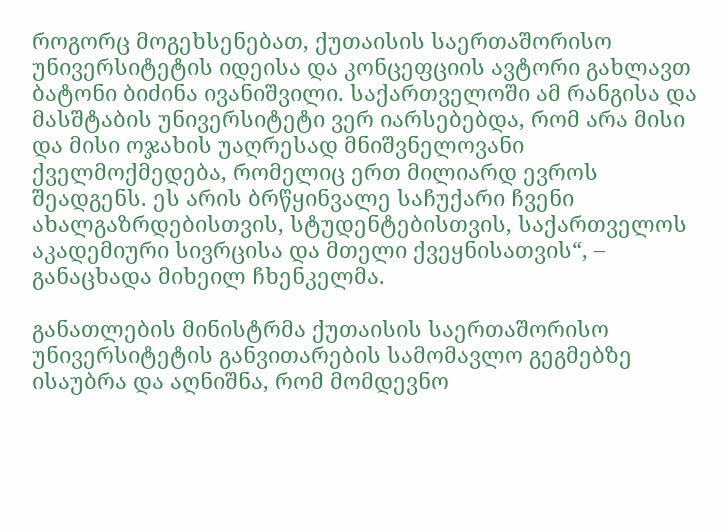როგორც მოგეხსენებათ, ქუთაისის საერთაშორისო უნივერსიტეტის იდეისა და კონცეფციის ავტორი გახლავთ ბატონი ბიძინა ივანიშვილი. საქართველოში ამ რანგისა და მასშტაბის უნივერსიტეტი ვერ იარსებებდა, რომ არა მისი და მისი ოჯახის უაღრესად მნიშვნელოვანი ქველმოქმედება, რომელიც ერთ მილიარდ ევროს შეადგენს. ეს არის ბრწყინვალე საჩუქარი ჩვენი ახალგაზრდებისთვის, სტუდენტებისთვის, საქართველოს აკადემიური სივრცისა და მთელი ქვეყნისათვის“, – განაცხადა მიხეილ ჩხენკელმა.

განათლების მინისტრმა ქუთაისის საერთაშორისო უნივერსიტეტის განვითარების სამომავლო გეგმებზე ისაუბრა და აღნიშნა, რომ მომდევნო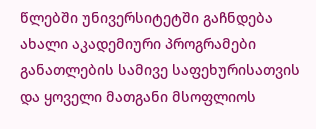წლებში უნივერსიტეტში გაჩნდება ახალი აკადემიური პროგრამები განათლების სამივე საფეხურისათვის და ყოველი მათგანი მსოფლიოს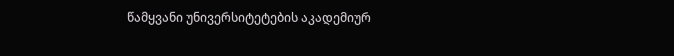წამყვანი უნივერსიტეტების აკადემიურ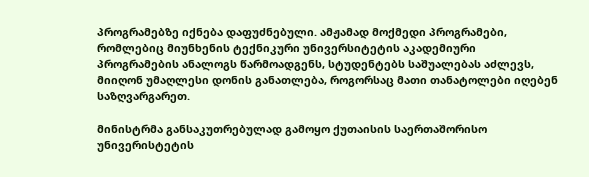პროგრამებზე იქნება დაფუძნებული. ამჟამად მოქმედი პროგრამები, რომლებიც მიუნხენის ტექნიკური უნივერსიტეტის აკადემიური პროგრამების ანალოგს წარმოადგენს, სტუდენტებს საშუალებას აძლევს, მიიღონ უმაღლესი დონის განათლება, როგორსაც მათი თანატოლები იღებენ საზღვარგარეთ.

მინისტრმა განსაკუთრებულად გამოყო ქუთაისის საერთაშორისო უნივერისტეტის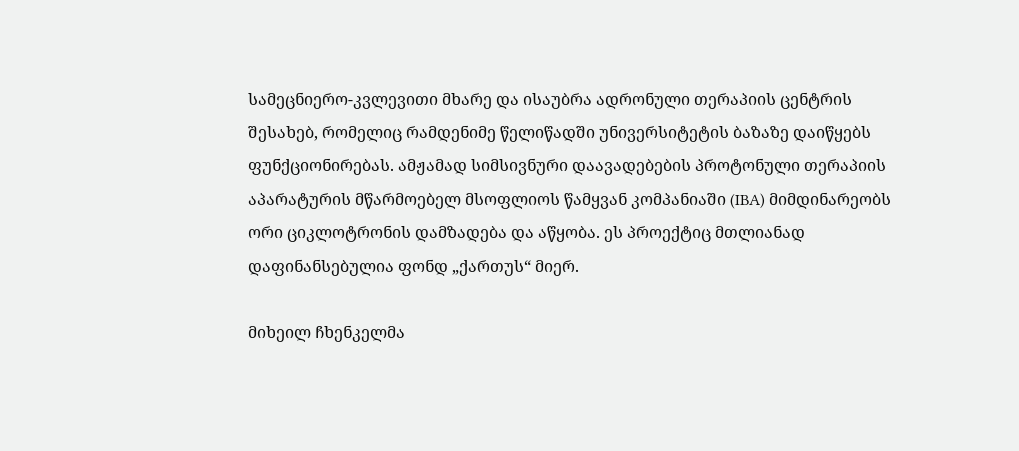სამეცნიერო-კვლევითი მხარე და ისაუბრა ადრონული თერაპიის ცენტრის შესახებ, რომელიც რამდენიმე წელიწადში უნივერსიტეტის ბაზაზე დაიწყებს ფუნქციონირებას. ამჟამად სიმსივნური დაავადებების პროტონული თერაპიის აპარატურის მწარმოებელ მსოფლიოს წამყვან კომპანიაში (IBA) მიმდინარეობს ორი ციკლოტრონის დამზადება და აწყობა. ეს პროექტიც მთლიანად დაფინანსებულია ფონდ „ქართუს“ მიერ.

მიხეილ ჩხენკელმა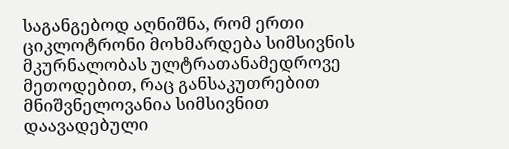საგანგებოდ აღნიშნა, რომ ერთი ციკლოტრონი მოხმარდება სიმსივნის მკურნალობას ულტრათანამედროვე მეთოდებით, რაც განსაკუთრებით მნიშვნელოვანია სიმსივნით დაავადებული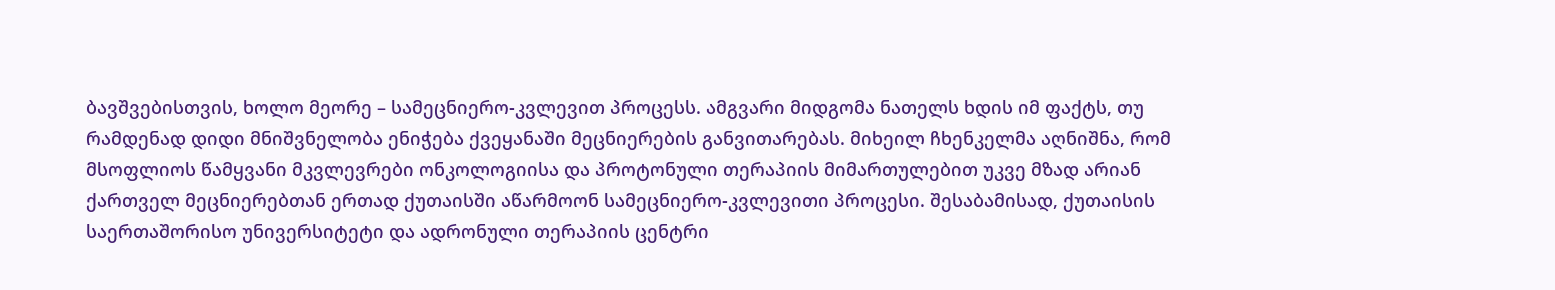ბავშვებისთვის, ხოლო მეორე – სამეცნიერო-კვლევით პროცესს. ამგვარი მიდგომა ნათელს ხდის იმ ფაქტს, თუ რამდენად დიდი მნიშვნელობა ენიჭება ქვეყანაში მეცნიერების განვითარებას. მიხეილ ჩხენკელმა აღნიშნა, რომ მსოფლიოს წამყვანი მკვლევრები ონკოლოგიისა და პროტონული თერაპიის მიმართულებით უკვე მზად არიან ქართველ მეცნიერებთან ერთად ქუთაისში აწარმოონ სამეცნიერო-კვლევითი პროცესი. შესაბამისად, ქუთაისის საერთაშორისო უნივერსიტეტი და ადრონული თერაპიის ცენტრი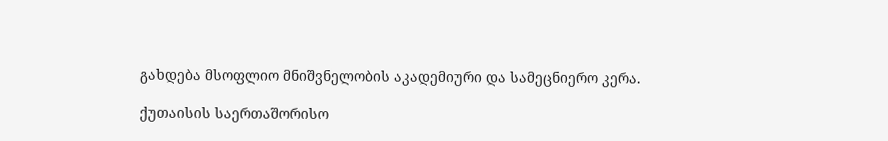გახდება მსოფლიო მნიშვნელობის აკადემიური და სამეცნიერო კერა.

ქუთაისის საერთაშორისო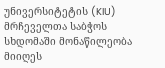უნივერსიტეტის (KIU) მრჩეველთა საბჭოს სხდომაში მონაწილეობა მიიღეს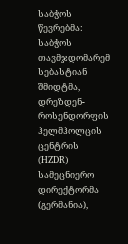საბჭოს წევრებმა: საბჭოს თავმჯდომარემ სებასტიან შმიდტმა, დრეზდენ-როსენდორფის ჰელმჰოლცის ცენტრის (HZDR) სამეცნიერო დირექტორმა (გერმანია),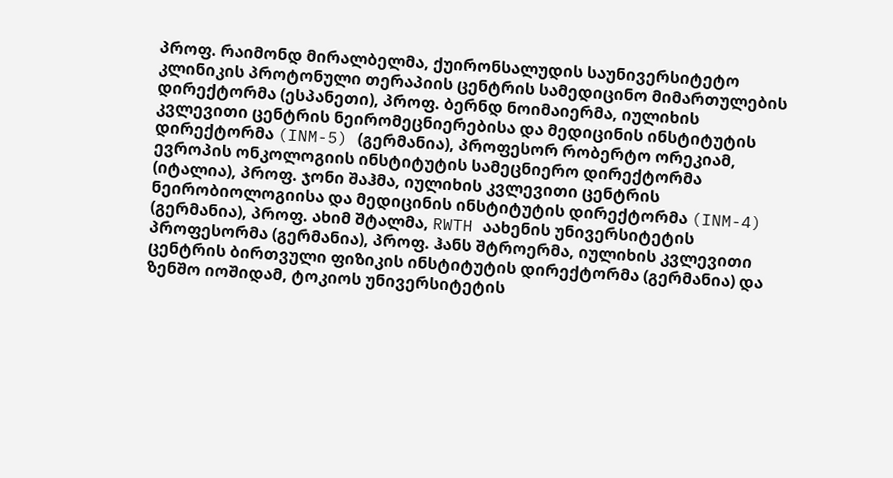პროფ. რაიმონდ მირალბელმა, ქუირონსალუდის საუნივერსიტეტო კლინიკის პროტონული თერაპიის ცენტრის სამედიცინო მიმართულების დირექტორმა (ესპანეთი), პროფ. ბერნდ ნოიმაიერმა, იულიხის კვლევითი ცენტრის ნეირომეცნიერებისა და მედიცინის ინსტიტუტის დირექტორმა (INM-5) (გერმანია), პროფესორ რობერტო ორეკიამ, ევროპის ონკოლოგიის ინსტიტუტის სამეცნიერო დირექტორმა (იტალია), პროფ. ჯონი შაჰმა, იულიხის კვლევითი ცენტრის ნეირობიოლოგიისა და მედიცინის ინსტიტუტის დირექტორმა (INM-4) (გერმანია), პროფ. ახიმ შტალმა, RWTH აახენის უნივერსიტეტის პროფესორმა (გერმანია), პროფ. ჰანს შტროერმა, იულიხის კვლევითი ცენტრის ბირთვული ფიზიკის ინსტიტუტის დირექტორმა (გერმანია) და ზენშო იოშიდამ, ტოკიოს უნივერსიტეტის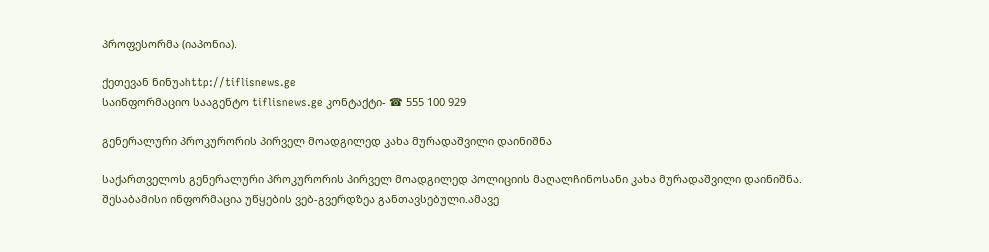პროფესორმა (იაპონია).

ქეთევან ნინუაhttp://tiflisnews.ge
საინფორმაციო სააგენტო tiflisnews.ge კონტაქტი- ☎ 555 100 929

გენერალური პროკურორის პირველ მოადგილედ კახა მურადაშვილი დაინიშნა

საქართველოს გენერალური პროკურორის პირველ მოადგილედ პოლიციის მაღალჩინოსანი კახა მურადაშვილი დაინიშნა. შესაბამისი ინფორმაცია უწყების ვებ-გვერდზეა განთავსებული.ამავე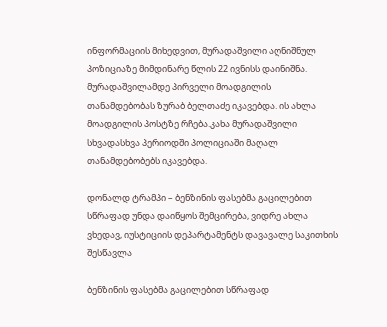ინფორმაციის მიხედვით, მურადაშვილი აღნიშნულ პოზიციაზე მიმდინარე წლის 22 ივნისს დაინიშნა. მურადაშვილამდე პირველი მოადგილის თანამდებობას ზურაბ ბელთაძე იკავებდა. ის ახლა მოადგილის პოსტზე რჩება.კახა მურადაშვილი სხვადასხვა პერიოდში პოლიციაში მაღალ თანამდებობებს იკავებდა.

დონალდ ტრამპი – ბენზინის ფასებმა გაცილებით სწრაფად უნდა დაიწყოს შემცირება, ვიდრე ახლა ვხედავ, იუსტიციის დეპარტამენტს დავავალე საკითხის შესწავლა

ბენზინის ფასებმა გაცილებით სწრაფად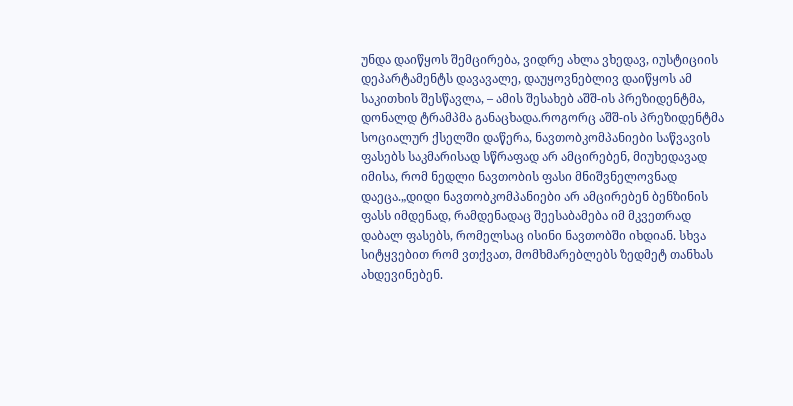უნდა დაიწყოს შემცირება, ვიდრე ახლა ვხედავ, იუსტიციის დეპარტამენტს დავავალე, დაუყოვნებლივ დაიწყოს ამ საკითხის შესწავლა, – ამის შესახებ აშშ-ის პრეზიდენტმა, დონალდ ტრამპმა განაცხადა.როგორც აშშ-ის პრეზიდენტმა სოციალურ ქსელში დაწერა, ნავთობკომპანიები საწვავის ფასებს საკმარისად სწრაფად არ ამცირებენ, მიუხედავად იმისა, რომ ნედლი ნავთობის ფასი მნიშვნელოვნად დაეცა.„დიდი ნავთობკომპანიები არ ამცირებენ ბენზინის ფასს იმდენად, რამდენადაც შეესაბამება იმ მკვეთრად დაბალ ფასებს, რომელსაც ისინი ნავთობში იხდიან. სხვა სიტყვებით რომ ვთქვათ, მომხმარებლებს ზედმეტ თანხას ახდევინებენ.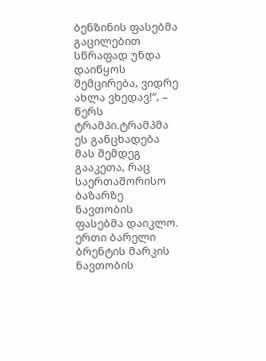ბენზინის ფასებმა გაცილებით სწრაფად უნდა დაიწყოს შემცირება, ვიდრე ახლა ვხედავ!“, – წერს ტრამპი.ტრამპმა ეს განცხადება მას შემდეგ გააკეთა, რაც საერთაშორისო ბაზარზე ნავთობის ფასებმა დაიკლო. ერთი ბარელი ბრენტის მარკის ნავთობის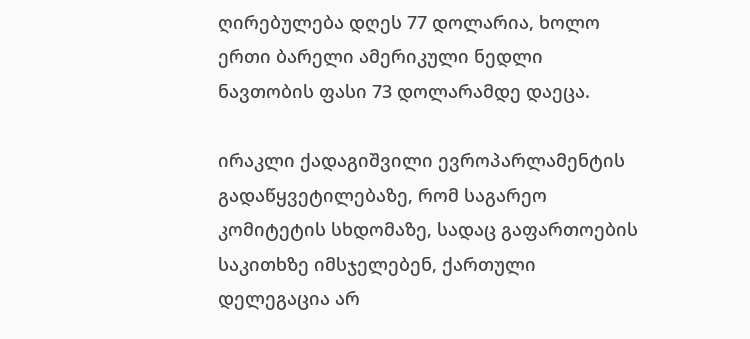ღირებულება დღეს 77 დოლარია, ხოლო ერთი ბარელი ამერიკული ნედლი ნავთობის ფასი 73 დოლარამდე დაეცა.

ირაკლი ქადაგიშვილი ევროპარლამენტის გადაწყვეტილებაზე, რომ საგარეო კომიტეტის სხდომაზე, სადაც გაფართოების საკითხზე იმსჯელებენ, ქართული დელეგაცია არ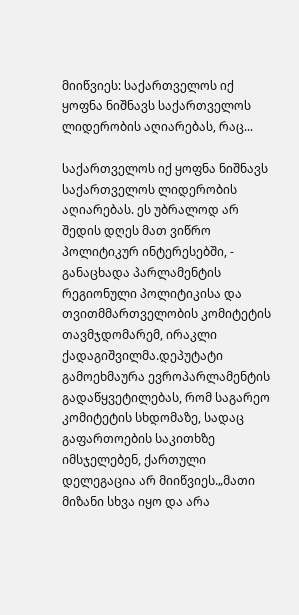მიიწვიეს: საქართველოს იქ ყოფნა ნიშნავს საქართველოს ლიდერობის აღიარებას, რაც...

საქართველოს იქ ყოფნა ნიშნავს საქართველოს ლიდერობის აღიარებას. ეს უბრალოდ არ შედის დღეს მათ ვიწრო პოლიტიკურ ინტერესებში, - განაცხადა პარლამენტის რეგიონული პოლიტიკისა და თვითმმართველობის კომიტეტის თავმჯდომარემ, ირაკლი ქადაგიშვილმა.დეპუტატი გამოეხმაურა ევროპარლამენტის გადაწყვეტილებას, რომ საგარეო კომიტეტის სხდომაზე, სადაც გაფართოების საკითხზე იმსჯელებენ, ქართული დელეგაცია არ მიიწვიეს.„მათი მიზანი სხვა იყო და არა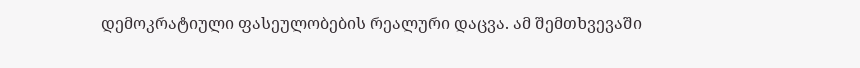დემოკრატიული ფასეულობების რეალური დაცვა. ამ შემთხვევაში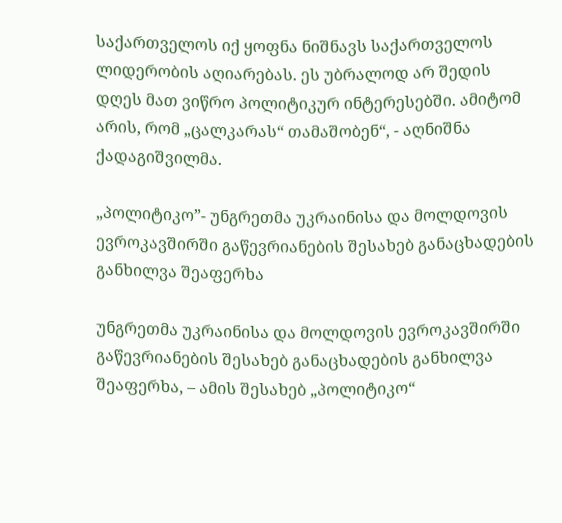საქართველოს იქ ყოფნა ნიშნავს საქართველოს ლიდერობის აღიარებას. ეს უბრალოდ არ შედის დღეს მათ ვიწრო პოლიტიკურ ინტერესებში. ამიტომ არის, რომ „ცალკარას“ თამაშობენ“, - აღნიშნა ქადაგიშვილმა.

„პოლიტიკო”- უნგრეთმა უკრაინისა და მოლდოვის ევროკავშირში გაწევრიანების შესახებ განაცხადების განხილვა შეაფერხა

უნგრეთმა უკრაინისა და მოლდოვის ევროკავშირში გაწევრიანების შესახებ განაცხადების განხილვა შეაფერხა, – ამის შესახებ „პოლიტიკო“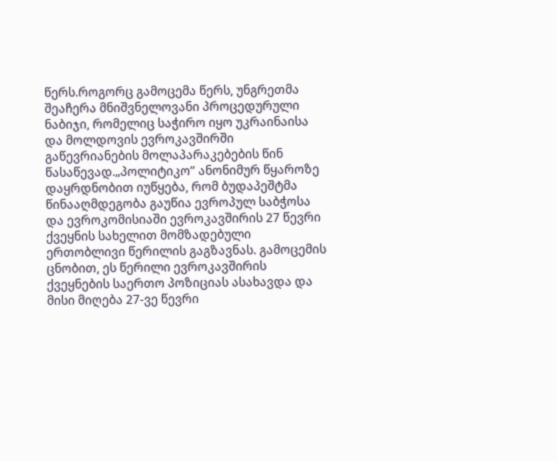წერს.როგორც გამოცემა წერს, უნგრეთმა შეაჩერა მნიშვნელოვანი პროცედურული ნაბიჯი, რომელიც საჭირო იყო უკრაინაისა და მოლდოვის ევროკავშირში გაწევრიანების მოლაპარაკებების წინ წასაწევად.„პოლიტიკო” ანონიმურ წყაროზე დაყრდნობით იუწყება, რომ ბუდაპეშტმა წინააღმდეგობა გაუწია ევროპულ საბჭოსა და ევროკომისიაში ევროკავშირის 27 წევრი ქვეყნის სახელით მომზადებული ერთობლივი წერილის გაგზავნას. გამოცემის ცნობით, ეს წერილი ევროკავშირის ქვეყნების საერთო პოზიციას ასახავდა და მისი მიღება 27-ვე წევრი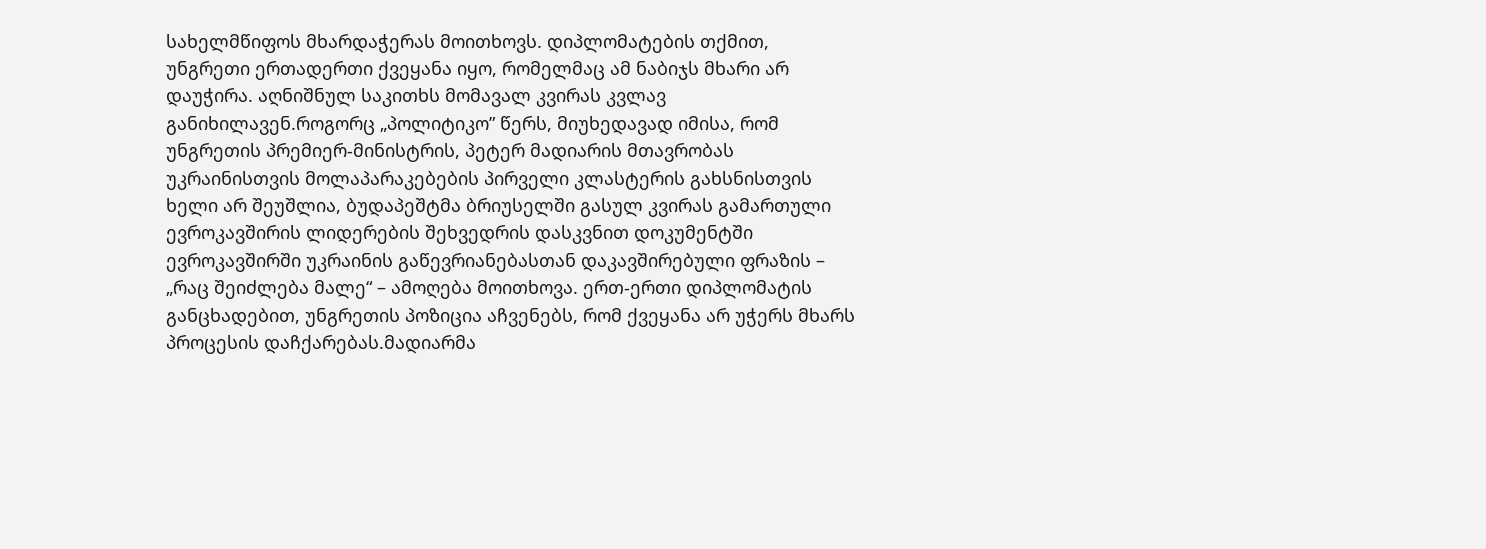სახელმწიფოს მხარდაჭერას მოითხოვს. დიპლომატების თქმით, უნგრეთი ერთადერთი ქვეყანა იყო, რომელმაც ამ ნაბიჯს მხარი არ დაუჭირა. აღნიშნულ საკითხს მომავალ კვირას კვლავ განიხილავენ.როგორც „პოლიტიკო” წერს, მიუხედავად იმისა, რომ უნგრეთის პრემიერ-მინისტრის, პეტერ მადიარის მთავრობას უკრაინისთვის მოლაპარაკებების პირველი კლასტერის გახსნისთვის ხელი არ შეუშლია, ბუდაპეშტმა ბრიუსელში გასულ კვირას გამართული ევროკავშირის ლიდერების შეხვედრის დასკვნით დოკუმენტში ევროკავშირში უკრაინის გაწევრიანებასთან დაკავშირებული ფრაზის – „რაც შეიძლება მალე“ – ამოღება მოითხოვა. ერთ-ერთი დიპლომატის განცხადებით, უნგრეთის პოზიცია აჩვენებს, რომ ქვეყანა არ უჭერს მხარს პროცესის დაჩქარებას.მადიარმა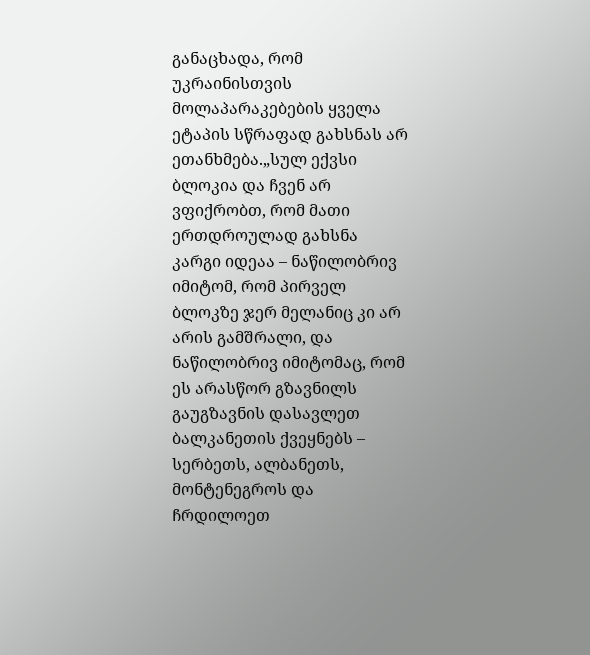განაცხადა, რომ უკრაინისთვის მოლაპარაკებების ყველა ეტაპის სწრაფად გახსნას არ ეთანხმება.„სულ ექვსი ბლოკია და ჩვენ არ ვფიქრობთ, რომ მათი ერთდროულად გახსნა კარგი იდეაა – ნაწილობრივ იმიტომ, რომ პირველ ბლოკზე ჯერ მელანიც კი არ არის გამშრალი, და ნაწილობრივ იმიტომაც, რომ ეს არასწორ გზავნილს გაუგზავნის დასავლეთ ბალკანეთის ქვეყნებს – სერბეთს, ალბანეთს, მონტენეგროს და ჩრდილოეთ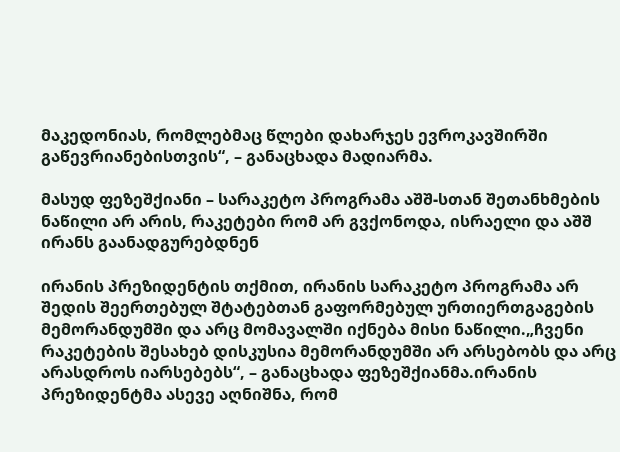მაკედონიას, რომლებმაც წლები დახარჯეს ევროკავშირში გაწევრიანებისთვის“, – განაცხადა მადიარმა.

მასუდ ფეზეშქიანი – სარაკეტო პროგრამა აშშ-სთან შეთანხმების ნაწილი არ არის, რაკეტები რომ არ გვქონოდა, ისრაელი და აშშ ირანს გაანადგურებდნენ

ირანის პრეზიდენტის თქმით, ირანის სარაკეტო პროგრამა არ შედის შეერთებულ შტატებთან გაფორმებულ ურთიერთგაგების მემორანდუმში და არც მომავალში იქნება მისი ნაწილი.„ჩვენი რაკეტების შესახებ დისკუსია მემორანდუმში არ არსებობს და არც არასდროს იარსებებს“, – განაცხადა ფეზეშქიანმა.ირანის პრეზიდენტმა ასევე აღნიშნა, რომ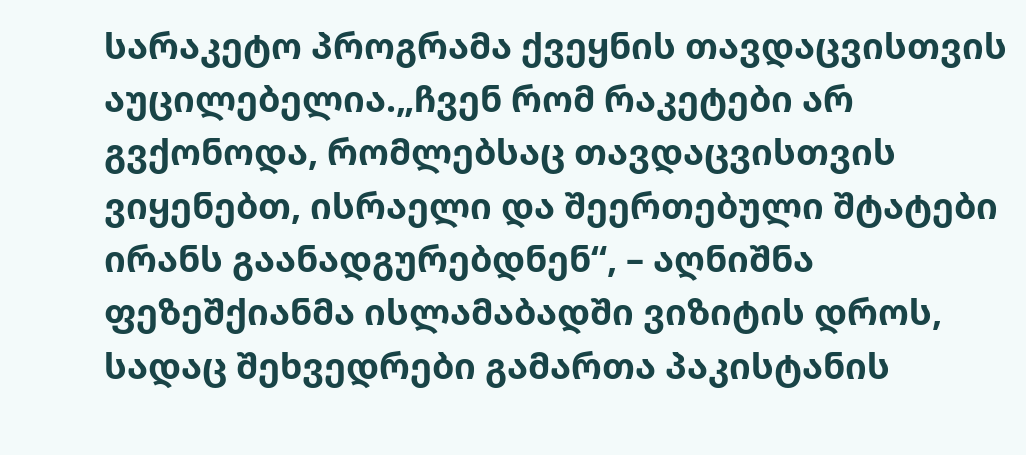სარაკეტო პროგრამა ქვეყნის თავდაცვისთვის აუცილებელია.„ჩვენ რომ რაკეტები არ გვქონოდა, რომლებსაც თავდაცვისთვის ვიყენებთ, ისრაელი და შეერთებული შტატები ირანს გაანადგურებდნენ“, – აღნიშნა ფეზეშქიანმა ისლამაბადში ვიზიტის დროს, სადაც შეხვედრები გამართა პაკისტანის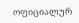ოფიციალურ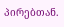პირებთან.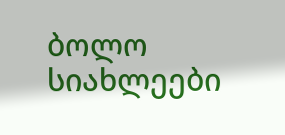ბოლო სიახლეები